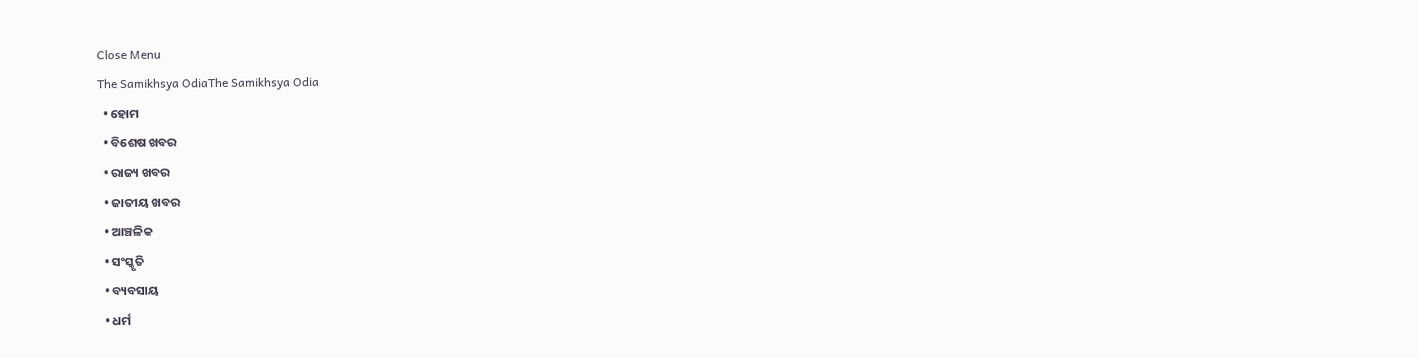Close Menu
The Samikhsya OdiaThe Samikhsya Odia
  • ହୋମ
  • ବିଶେଷ ଖବର
  • ରାଜ୍ୟ ଖବର
  • ଜାତୀୟ ଖବର
  • ଆଞ୍ଚଳିକ
  • ସଂସ୍କୃତି
  • ବ୍ୟବସାୟ
  • ଧର୍ମ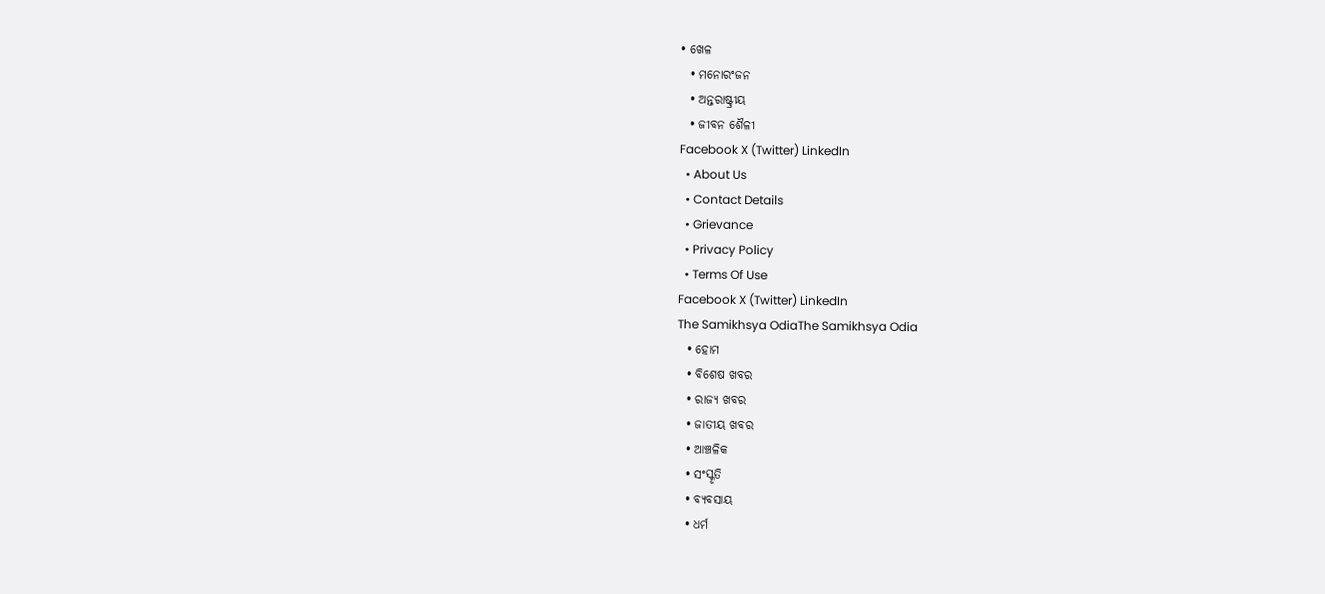• ଖେଳ
  • ମନୋରଂଜନ
  • ଅନ୍ତରାଷ୍ଟ୍ରୀୟ
  • ଜୀବନ ଶୈଳୀ
Facebook X (Twitter) LinkedIn
  • About Us
  • Contact Details
  • Grievance
  • Privacy Policy
  • Terms Of Use
Facebook X (Twitter) LinkedIn
The Samikhsya OdiaThe Samikhsya Odia
  • ହୋମ
  • ବିଶେଷ ଖବର
  • ରାଜ୍ୟ ଖବର
  • ଜାତୀୟ ଖବର
  • ଆଞ୍ଚଳିକ
  • ସଂସ୍କୃତି
  • ବ୍ୟବସାୟ
  • ଧର୍ମ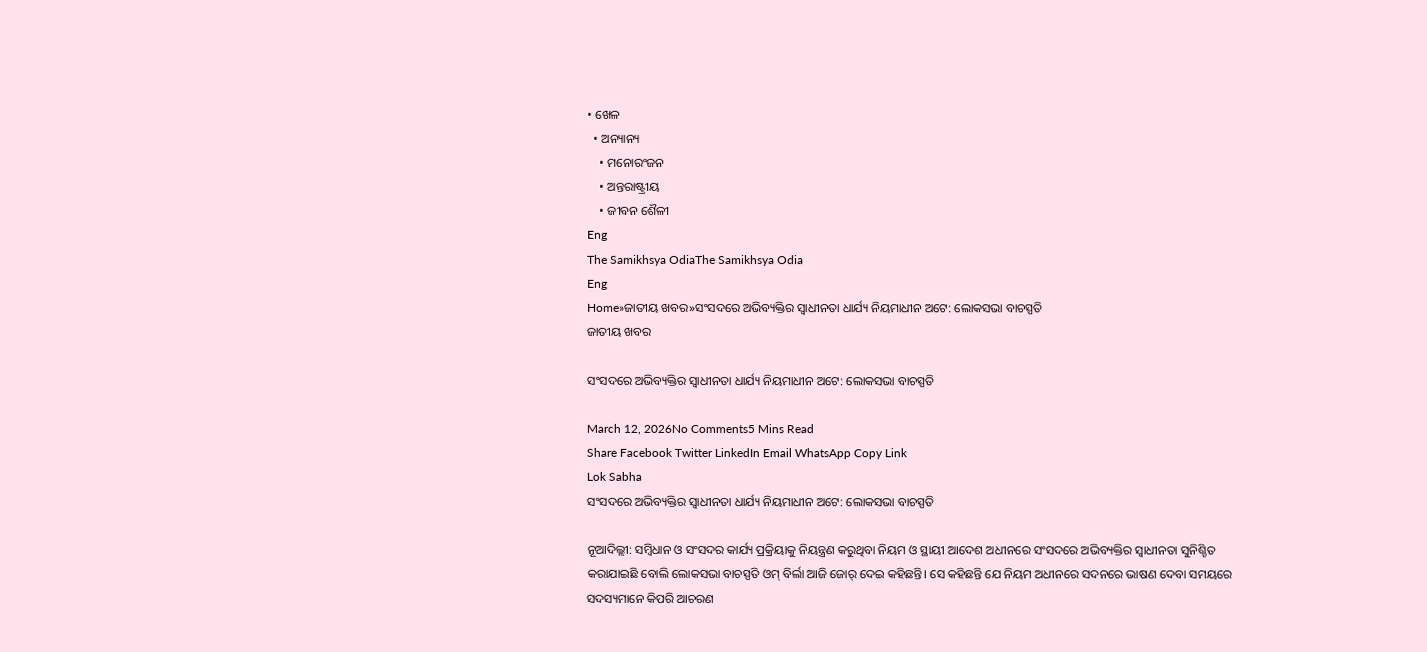• ଖେଳ
  • ଅନ୍ୟାନ୍ୟ
    • ମନୋରଂଜନ
    • ଅନ୍ତରାଷ୍ଟ୍ରୀୟ
    • ଜୀବନ ଶୈଳୀ
Eng
The Samikhsya OdiaThe Samikhsya Odia
Eng
Home»ଜାତୀୟ ଖବର»ସଂସଦରେ ଅଭିବ୍ୟକ୍ତିର ସ୍ୱାଧୀନତା ଧାର୍ଯ୍ୟ ନିୟମାଧୀନ ଅଟେ: ଲୋକସଭା ବାଚସ୍ପତି
ଜାତୀୟ ଖବର

ସଂସଦରେ ଅଭିବ୍ୟକ୍ତିର ସ୍ୱାଧୀନତା ଧାର୍ଯ୍ୟ ନିୟମାଧୀନ ଅଟେ: ଲୋକସଭା ବାଚସ୍ପତି

March 12, 2026No Comments5 Mins Read
Share Facebook Twitter LinkedIn Email WhatsApp Copy Link
Lok Sabha
ସଂସଦରେ ଅଭିବ୍ୟକ୍ତିର ସ୍ୱାଧୀନତା ଧାର୍ଯ୍ୟ ନିୟମାଧୀନ ଅଟେ: ଲୋକସଭା ବାଚସ୍ପତି

ନୂଆଦିଲ୍ଲୀ: ସମ୍ବିଧାନ ଓ ସଂସଦର କାର୍ଯ୍ୟ ପ୍ରକ୍ରିୟାକୁ ନିୟନ୍ତ୍ରଣ କରୁଥିବା ନିୟମ ଓ ସ୍ଥାୟୀ ଆଦେଶ ଅଧୀନରେ ସଂସଦରେ ଅଭିବ୍ୟକ୍ତିର ସ୍ୱାଧୀନତା ସୁନିଶ୍ଚିତ କରାଯାଇଛି ବୋଲି ଲୋକସଭା ବାଚସ୍ପତି ଓମ୍ ବିର୍ଲା ଆଜି ଜୋର୍‌ ଦେଇ କହିଛନ୍ତି। ସେ କହିଛନ୍ତି ଯେ ନିୟମ ଅଧୀନରେ ସଦନରେ ଭାଷଣ ଦେବା ସମୟରେ ସଦସ୍ୟମାନେ କିପରି ଆଚରଣ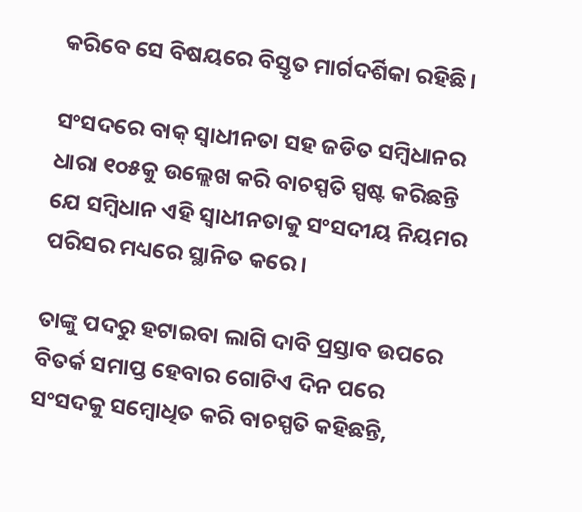କରିବେ ସେ ବିଷୟରେ ବିସ୍ତୃତ ମାର୍ଗଦର୍ଶିକା ରହିଛି।

ସଂସଦରେ ବାକ୍ ସ୍ୱାଧୀନତା ସହ ଜଡିତ ସମ୍ବିଧାନର ଧାରା ୧୦୫କୁ ଉଲ୍ଲେଖ କରି ବାଚସ୍ପତି ସ୍ପଷ୍ଟ କରିଛନ୍ତି ଯେ ସମ୍ବିଧାନ ଏହି ସ୍ୱାଧୀନତାକୁ ସଂସଦୀୟ ନିୟମର ପରିସର ମଧ୍ୟରେ ସ୍ଥାନିତ କରେ।

ତାଙ୍କୁ ପଦରୁ ହଟାଇବା ଲାଗି ଦାବି ପ୍ରସ୍ତାବ ଉପରେ ବିତର୍କ ସମାପ୍ତ ହେବାର ଗୋଟିଏ ଦିନ ପରେ ସଂସଦକୁ ସମ୍ବୋଧିତ କରି ବାଚସ୍ପତି କହିଛନ୍ତି,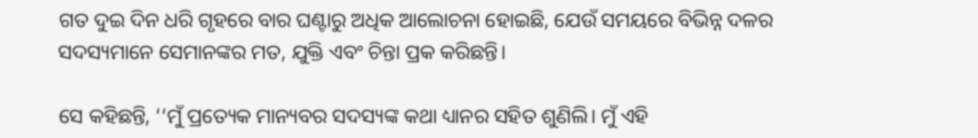ଗତ ଦୁଇ ଦିନ ଧରି ଗୃହରେ ବାର ଘଣ୍ଟାରୁ ଅଧିକ ଆଲୋଚନା ହୋଇଛି, ଯେଉଁ ସମୟରେ ବିଭିନ୍ନ ଦଳର ସଦସ୍ୟମାନେ ସେମାନଙ୍କର ମତ, ଯୁକ୍ତି ଏବଂ ଚିନ୍ତା ପ୍ରକ କରିଛନ୍ତି।

ସେ କହିଛନ୍ତି, ‘‘ମୁଁ ପ୍ରତ୍ୟେକ ମାନ୍ୟବର ସଦସ୍ୟଙ୍କ କଥା ଧ୍ୟାନର ସହିତ ଶୁଣିଲି। ମୁଁ ଏହି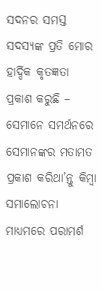ସଦନର ସମସ୍ତ ସଦସ୍ୟଙ୍କ ପ୍ରତି ମୋର ହାର୍ଦ୍ଦିକ କୃତଜ୍ଞତା ପ୍ରକାଶ କରୁଛି – ସେମାନେ ସମର୍ଥନରେ ସେମାନଙ୍କର ମତାମତ ପ୍ରକାଶ କରିଥା’ନ୍ତୁ କିମ୍ବା ସମାଲୋଚନା ମାଧ୍ୟମରେ ପରାମର୍ଶ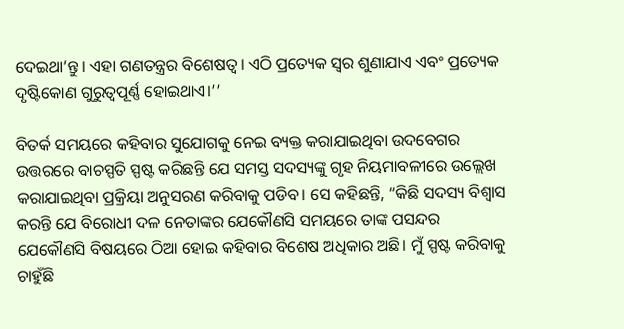ଦେଇଥା’ନ୍ତୁ। ଏହା ଗଣତନ୍ତ୍ରର ବିଶେଷତ୍ୱ। ଏଠି ପ୍ରତ୍ୟେକ ସ୍ୱର ଶୁଣାଯାଏ ଏବଂ ପ୍ରତ୍ୟେକ ଦୃଷ୍ଟିକୋଣ ଗୁରୁତ୍ୱପୂର୍ଣ୍ଣ ହୋଇଥାଏ।’’

ବିତର୍କ ସମୟରେ କହିବାର ସୁଯୋଗକୁ ନେଇ ବ୍ୟକ୍ତ କରାଯାଇଥିବା ଉଦବେଗର ଉତ୍ତରରେ ବାଚସ୍ପତି ସ୍ପଷ୍ଟ କରିଛନ୍ତି ଯେ ସମସ୍ତ ସଦସ୍ୟଙ୍କୁ ଗୃହ ନିୟମାବଳୀରେ ଉଲ୍ଲେଖ କରାଯାଇଥିବା ପ୍ରକ୍ରିୟା ଅନୁସରଣ କରିବାକୁ ପଡିବ। ସେ କହିଛନ୍ତି, “କିଛି ସଦସ୍ୟ ବିଶ୍ୱାସ କରନ୍ତି ଯେ ବିରୋଧୀ ଦଳ ନେତାଙ୍କର ଯେକୌଣସି ସମୟରେ ତାଙ୍କ ପସନ୍ଦର ଯେକୌଣସି ବିଷୟରେ ଠିଆ ହୋଇ କହିବାର ବିଶେଷ ଅଧିକାର ଅଛି। ମୁଁ ସ୍ପଷ୍ଟ କରିବାକୁ ଚାହୁଁଛି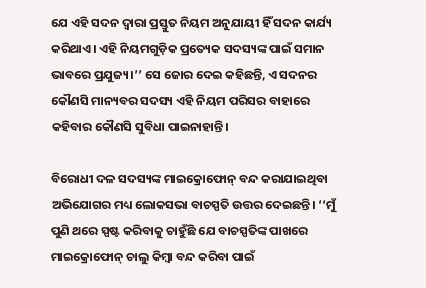ଯେ ଏହି ସଦନ ଦ୍ୱାରା ପ୍ରସ୍ତୁତ ନିୟମ ଅନୁଯାୟୀ ହିଁ ସଦନ କାର୍ଯ୍ୟ କରିଥାଏ। ଏହି ନିୟମଗୁଡ଼ିକ ପ୍ରତ୍ୟେକ ସଦସ୍ୟଙ୍କ ପାଇଁ ସମାନ ଭାବରେ ପ୍ରଯୁଜ୍ୟ।’’ ସେ ଜୋର ଦେଇ କହିଛନ୍ତି, ଏ ସଦନର କୌଣସି ମାନ୍ୟବର ସଦସ୍ୟ ଏହି ନିୟମ ପରିସର ବାହାରେ କହିବାର କୌଣସି ସୁବିଧା ପାଇନାହାନ୍ତି।

ବିରୋଧୀ ଦଳ ସଦସ୍ୟଙ୍କ ମାଇକ୍ରୋଫୋନ୍ ବନ୍ଦ କରାଯାଇଥିବା ଅଭିଯୋଗର ମଧ୍ୟ ଲୋକସଭା ବାଚସ୍ପତି ଉତ୍ତର ଦେଇଛନ୍ତି। ‘‘ମୁଁ ପୁଣି ଥରେ ସ୍ପଷ୍ଟ କରିବାକୁ ଚାହୁଁଛି ଯେ ବାଚସ୍ପତିଙ୍କ ପାଖରେ ମାଇକ୍ରୋଫୋନ୍ ଚାଲୁ କିମ୍ବା ବନ୍ଦ କରିବା ପାଇଁ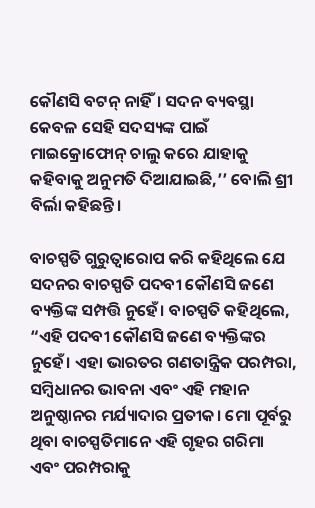କୌଣସି ବଟନ୍ ନାହିଁ। ସଦନ ବ୍ୟବସ୍ଥା କେବଳ ସେହି ସଦସ୍ୟଙ୍କ ପାଇଁ ମାଇକ୍ରୋଫୋନ୍ ଚାଲୁ କରେ ଯାହାକୁ କହିବାକୁ ଅନୁମତି ଦିଆଯାଇଛି,’’ ବୋଲି ଶ୍ରୀ ବିର୍ଲା କହିଛନ୍ତି।

ବାଚସ୍ପତି ଗୁରୁତ୍ୱାରୋପ କରି କହିଥିଲେ ଯେ ସଦନର ବାଚସ୍ପତି ପଦବୀ କୌଣସି ଜଣେ ବ୍ୟକ୍ତିଙ୍କ ସମ୍ପତ୍ତି ନୁହେଁ। ବାଚସ୍ପତି କହିଥିଲେ, “ଏହି ପଦବୀ କୌଣସି ଜଣେ ବ୍ୟକ୍ତିଙ୍କର ନୁହେଁ। ଏହା ଭାରତର ଗଣତାନ୍ତ୍ରିକ ପରମ୍ପରା, ସମ୍ବିଧାନର ଭାବନା ଏବଂ ଏହି ମହାନ ଅନୁଷ୍ଠାନର ମର୍ଯ୍ୟାଦାର ପ୍ରତୀକ। ମୋ ପୂର୍ବରୁ ଥିବା ବାଚସ୍ପତିମାନେ ଏହି ଗୃହର ଗରିମା ଏବଂ ପରମ୍ପରାକୁ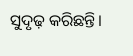ସୁଦୃଢ଼ କରିଛନ୍ତି।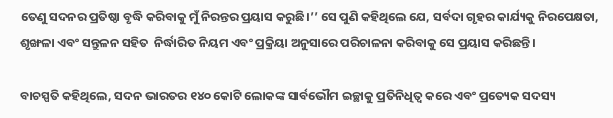ତେଣୁ ସଦନର ପ୍ରତିଷ୍ଠା ବୃଦ୍ଧି କରିବାକୁ ମୁଁ ନିରନ୍ତର ପ୍ରୟାସ କରୁଛି।’’ ସେ ପୁଣି କହିଥିଲେ ଯେ, ସର୍ବଦା ଗୃହର କାର୍ଯ୍ୟକୁ ନିରପେକ୍ଷତା, ଶୃଙ୍ଖଳା ଏବଂ ସନ୍ତୁଳନ ସହିତ  ନିର୍ଦ୍ଧାରିତ ନିୟମ ଏବଂ ପ୍ରକ୍ରିୟା ଅନୁସାରେ ପରିଚାଳନା କରିବାକୁ ସେ ପ୍ରୟାସ କରିଛନ୍ତି।

ବାଚସ୍ପତି କହିଥିଲେ, ସଦନ ଭାରତର ୧୪୦ କୋଟି ଲୋକଙ୍କ ସାର୍ବଭୌମ ଇଚ୍ଛାକୁ ପ୍ରତିନିଧିତ୍ୱ କରେ ଏବଂ ପ୍ରତ୍ୟେକ ସଦସ୍ୟ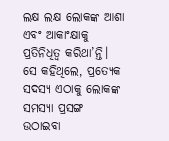ଲକ୍ଷ ଲକ୍ଷ ଲୋକଙ୍କ ଆଶା ଏବଂ ଆକାଂକ୍ଷାକୁ ପ୍ରତିନିଧିତ୍ୱ କରିଥା’ନ୍ତି। ସେ କହିଥିଲେ, ପ୍ରତ୍ୟେକ ସଦସ୍ୟ ଏଠାକୁ ଲୋକଙ୍କ ସମସ୍ୟା ପ୍ରସଙ୍ଗ ଉଠାଇବା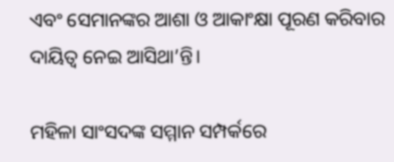ଏବଂ ସେମାନଙ୍କର ଆଶା ଓ ଆକାଂକ୍ଷା ପୂରଣ କରିବାର ଦାୟିତ୍ୱ ନେଇ ଆସିଥା’ନ୍ତି।

ମହିଳା ସାଂସଦଙ୍କ ସମ୍ମାନ ସମ୍ପର୍କରେ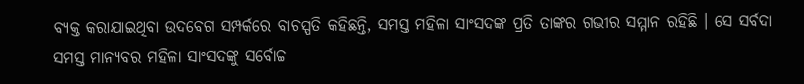ବ୍ୟକ୍ତ କରାଯାଇଥିବା ଉଦବେଗ ସମ୍ପର୍କରେ ବାଚସ୍ପତି କହିଛନ୍ତି, ସମସ୍ତ ମହିଳା ସାଂସଦଙ୍କ ପ୍ରତି ତାଙ୍କର ଗଭୀର ସମ୍ମାନ ରହିଛି । ସେ ସର୍ବଦା ସମସ୍ତ ମାନ୍ୟବର ମହିଳା ସାଂସଦଙ୍କୁ ସର୍ବୋଚ୍ଚ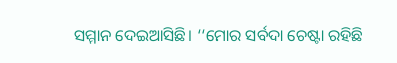ସମ୍ମାନ ଦେଇଆସିଛି। ‘‘ମୋର ସର୍ବଦା ଚେଷ୍ଟା ରହିଛି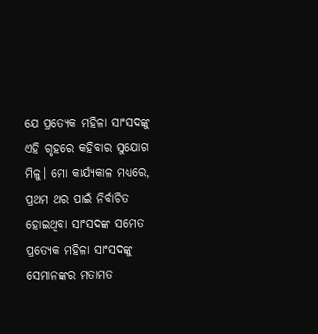ଯେ ପ୍ରତ୍ୟେକ ମହିଳା ସାଂସଦଙ୍କୁ ଏହି ଗୃହରେ କହିବାର ସୁଯୋଗ ମିଳୁ। ମୋ କାର୍ଯ୍ୟକାଳ ମଧ୍ୟରେ, ପ୍ରଥମ ଥର ପାଇଁ ନିର୍ବାଚିତ ହୋଇଥିବା ସାଂସଦଙ୍କ ସମେତ ପ୍ରତ୍ୟେକ ମହିଳା ସାଂସଦଙ୍କୁ ସେମାନଙ୍କର ମତାମତ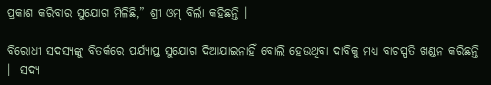ପ୍ରକାଶ କରିବାର ସୁଯୋଗ ମିଳିଛି,” ଶ୍ରୀ ଓମ୍‌ ବିର୍ଲା କହିଛନ୍ତି ।

ବିରୋଧୀ ସଦସ୍ୟଙ୍କୁ ବିତର୍କରେ ପର୍ଯ୍ୟାପ୍ତ ସୁଯୋଗ ଦିଆଯାଇନାହିଁ ବୋଲି ହେଉଥିବା ଦାବିକୁ ମଧ୍ୟ ବାଚସ୍ପତି ଖଣ୍ଡନ କରିଛନ୍ତି ।  ସଦ୍ୟ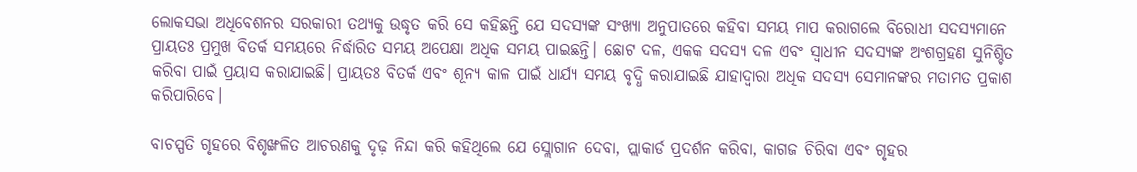ଲୋକସଭା ଅଧିବେଶନର ସରକାରୀ ତଥ୍ୟକୁ ଉଦ୍ଧୃତ କରି ସେ କହିଛନ୍ତି ଯେ ସଦସ୍ୟଙ୍କ ସଂଖ୍ୟା ଅନୁପାତରେ କହିବା ସମୟ ମାପ କରାଗଲେ ବିରୋଧୀ ସଦସ୍ୟମାନେ ପ୍ରାୟତଃ ପ୍ରମୁଖ ବିତର୍କ ସମୟରେ ନିର୍ଦ୍ଧାରିତ ସମୟ ଅପେକ୍ଷା ଅଧିକ ସମୟ ପାଇଛନ୍ତି। ଛୋଟ ଦଳ, ଏକକ ସଦସ୍ୟ ଦଳ ଏବଂ ସ୍ୱାଧୀନ ସଦସ୍ୟଙ୍କ ଅଂଶଗ୍ରହଣ ସୁନିଶ୍ଚିତ କରିବା ପାଇଁ ପ୍ରୟାସ କରାଯାଇଛି। ପ୍ରାୟତଃ ବିତର୍କ ଏବଂ ଶୂନ୍ୟ କାଳ ପାଇଁ ଧାର୍ଯ୍ୟ ସମୟ ବୃଦ୍ଧି କରାଯାଇଛି ଯାହାଦ୍ୱାରା ଅଧିକ ସଦସ୍ୟ ସେମାନଙ୍କର ମତାମତ ପ୍ରକାଶ କରିପାରିବେ।

ବାଚସ୍ପତି ଗୃହରେ ବିଶୃଙ୍ଖଳିତ ଆଚରଣକୁ ଦୃଢ଼ ନିନ୍ଦା କରି କହିଥିଲେ ଯେ ସ୍ଲୋଗାନ ଦେବା, ପ୍ଲାକାର୍ଡ ପ୍ରଦର୍ଶନ କରିବା, କାଗଜ ଚିରିବା ଏବଂ ଗୃହର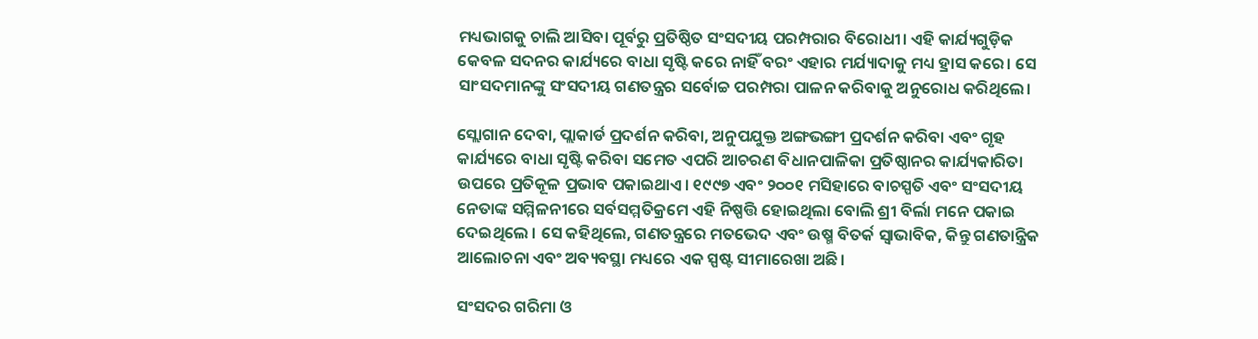ମଧ୍ୟଭାଗକୁ ଚାଲି ଆସିବା ପୂର୍ବରୁ ପ୍ରତିଷ୍ଠିତ ସଂସଦୀୟ ପରମ୍ପରାର ବିରୋଧୀ। ଏହି କାର୍ଯ୍ୟଗୁଡ଼ିକ କେବଳ ସଦନର କାର୍ଯ୍ୟରେ ବାଧା ସୃଷ୍ଟି କରେ ନାହିଁ ବରଂ ଏହାର ମର୍ଯ୍ୟାଦାକୁ ମଧ୍ୟ ହ୍ରାସ କରେ। ସେ ସାଂସଦମାନଙ୍କୁ ସଂସଦୀୟ ଗଣତନ୍ତ୍ରର ସର୍ବୋଚ୍ଚ ପରମ୍ପରା ପାଳନ କରିବାକୁ ଅନୁରୋଧ କରିଥିଲେ।

ସ୍ଲୋଗାନ ଦେବା, ପ୍ଲାକାର୍ଡ ପ୍ରଦର୍ଶନ କରିବା, ଅନୁପଯୁକ୍ତ ଅଙ୍ଗଭଙ୍ଗୀ ପ୍ରଦର୍ଶନ କରିବା ଏବଂ ଗୃହ କାର୍ଯ୍ୟରେ ବାଧା ସୃଷ୍ଟି କରିବା ସମେତ ଏପରି ଆଚରଣ ବିଧାନପାଳିକା ପ୍ରତିଷ୍ଠାନର କାର୍ଯ୍ୟକାରିତା ଉପରେ ପ୍ରତିକୂଳ ପ୍ରଭାବ ପକାଇଥାଏ। ୧୯୯୭ ଏବଂ ୨୦୦୧ ମସିହାରେ ବାଚସ୍ପତି ଏବଂ ସଂସଦୀୟ ନେତାଙ୍କ ସମ୍ମିଳନୀରେ ସର୍ବସମ୍ମତିକ୍ରମେ ଏହି ନିଷ୍ପତ୍ତି ହୋଇଥିଲା ବୋଲି ଶ୍ରୀ ବିର୍ଲା ମନେ ପକାଇ ଦେଇଥିଲେ । ସେ କହିଥିଲେ, ଗଣତନ୍ତ୍ରରେ ମତଭେଦ ଏବଂ ଉଷ୍ମ ବିତର୍କ ସ୍ୱାଭାବିକ, କିନ୍ତୁ ଗଣତାନ୍ତ୍ରିକ ଆଲୋଚନା ଏବଂ ଅବ୍ୟବସ୍ଥା ମଧ୍ୟରେ ଏକ ସ୍ପଷ୍ଟ ସୀମାରେଖା ଅଛି।

ସଂସଦର ଗରିମା ଓ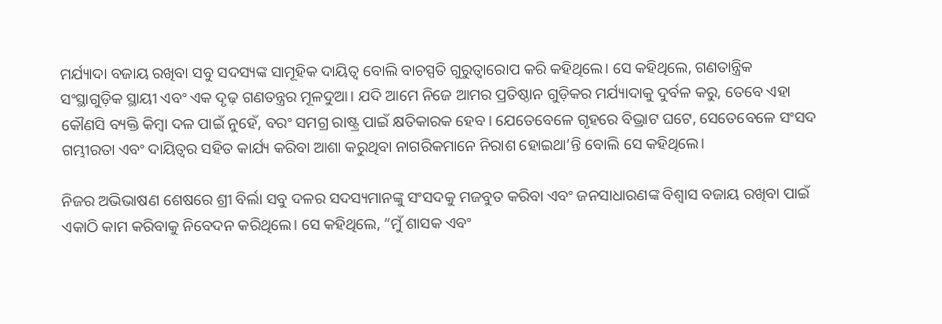ମର୍ଯ୍ୟାଦା ବଜାୟ ରଖିବା ସବୁ ସଦସ୍ୟଙ୍କ ସାମୂହିକ ଦାୟିତ୍ୱ ବୋଲି ବାଚସ୍ପତି ଗୁରୁତ୍ୱାରୋପ କରି କହିଥିଲେ। ସେ କହିଥିଲେ, ଗଣତାନ୍ତ୍ରିକ ସଂସ୍ଥାଗୁଡ଼ିକ ସ୍ଥାୟୀ ଏବଂ ଏକ ଦୃଢ଼ ଗଣତନ୍ତ୍ରର ମୂଳଦୁଆ। ଯଦି ଆମେ ନିଜେ ଆମର ପ୍ରତିଷ୍ଠାନ ଗୁଡ଼ିକର ମର୍ଯ୍ୟାଦାକୁ ଦୁର୍ବଳ କରୁ, ତେବେ ଏହା କୌଣସି ବ୍ୟକ୍ତି କିମ୍ବା ଦଳ ପାଇଁ ନୁହେଁ, ବରଂ ସମଗ୍ର ରାଷ୍ଟ୍ର ପାଇଁ କ୍ଷତିକାରକ ହେବ। ଯେତେବେଳେ ଗୃହରେ ବିଭ୍ରାଟ ଘଟେ, ସେତେବେଳେ ସଂସଦ ଗମ୍ଭୀରତା ଏବଂ ଦାୟିତ୍ୱର ସହିତ କାର୍ଯ୍ୟ କରିବା ଆଶା କରୁଥିବା ନାଗରିକମାନେ ନିରାଶ ହୋଇଥା’ନ୍ତି ବୋଲି ସେ କହିଥିଲେ।

ନିଜର ଅଭିଭାଷଣ ଶେଷରେ ଶ୍ରୀ ବିର୍ଲା ସବୁ ଦଳର ସଦସ୍ୟମାନଙ୍କୁ ସଂସଦକୁ ମଜବୁତ କରିବା ଏବଂ ଜନସାଧାରଣଙ୍କ ବିଶ୍ୱାସ ବଜାୟ ରଖିବା ପାଇଁ ଏକାଠି କାମ କରିବାକୁ ନିବେଦନ କରିଥିଲେ। ସେ କହିଥିଲେ, “ମୁଁ ଶାସକ ଏବଂ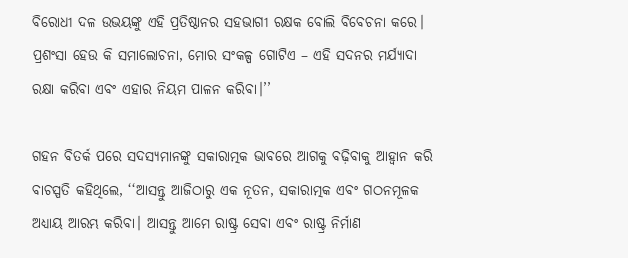ବିରୋଧୀ ଦଳ ଉଭୟଙ୍କୁ ଏହି ପ୍ରତିଷ୍ଠାନର ସହଭାଗୀ ରକ୍ଷକ ବୋଲି ବିବେଚନା କରେ। ପ୍ରଶଂସା ହେଉ କି ସମାଲୋଚନା, ମୋର ସଂକଳ୍ପ ଗୋଟିଏ – ଏହି ସଦନର ମର୍ଯ୍ୟାଦା ରକ୍ଷା କରିବା ଏବଂ ଏହାର ନିୟମ ପାଳନ କରିବା।’’

ଗହନ ବିତର୍କ ପରେ ସଦସ୍ୟମାନଙ୍କୁ ସକାରାତ୍ମକ ଭାବରେ ଆଗକୁ ବଢ଼ିବାକୁ ଆହ୍ୱାନ କରି ବାଚସ୍ପତି କହିଥିଲେ, ‘‘ଆସନ୍ତୁ ଆଜିଠାରୁ ଏକ ନୂତନ, ସକାରାତ୍ମକ ଏବଂ ଗଠନମୂଳକ ଅଧ୍ୟାୟ ଆରମ୍ଭ କରିବା। ଆସନ୍ତୁ ଆମେ ରାଷ୍ଟ୍ର ସେବା ଏବଂ ରାଷ୍ଟ୍ର ନିର୍ମାଣ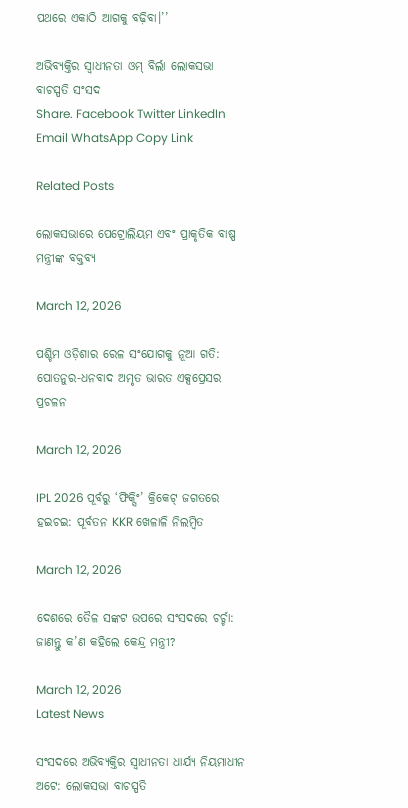ପଥରେ ଏକାଠି ଆଗକୁ ବଢ଼ିବା।’’

ଅଭିବ୍ୟକ୍ତିର ସ୍ୱାଧୀନତା ଓମ୍‌ ବିର୍ଲା ଲୋକସଭା ବାଚସ୍ପତି ସଂସଦ
Share. Facebook Twitter LinkedIn Email WhatsApp Copy Link

Related Posts

ଲୋକସଭାରେ ପେଟ୍ରୋଲିୟମ ଏବଂ ପ୍ରାକୃତିକ ବାଷ୍ପ ମନ୍ତ୍ରୀଙ୍କ ବକ୍ତବ୍ୟ

March 12, 2026

ପଶ୍ଚିମ ଓଡ଼ିଶାର ରେଳ ସଂଯୋଗକୁ ନୂଆ ଗତି: ପୋତନୁର-ଧନବାଦ ଅମୃତ ଭାରତ ଏକ୍ସପ୍ରେସର ପ୍ରଚଳନ

March 12, 2026

IPL 2026 ପୂର୍ବରୁ ‘ଫିକ୍ସିଂ’ କ୍ରିକେଟ୍ ଜଗତରେ ହଇଚଇ: ପୂର୍ବତନ KKR ଖେଳାଳି ନିଲମ୍ବିତ

March 12, 2026

ଦେଶରେ ତୈଳ ସଙ୍କଟ ଉପରେ ସଂସଦରେ ଚର୍ଚ୍ଚା: ଜାଣନ୍ତୁ କ’ଣ କହିଲେ କେନ୍ଦ୍ର ମନ୍ତ୍ରୀ?

March 12, 2026
Latest News

ସଂସଦରେ ଅଭିବ୍ୟକ୍ତିର ସ୍ୱାଧୀନତା ଧାର୍ଯ୍ୟ ନିୟମାଧୀନ ଅଟେ: ଲୋକସଭା ବାଚସ୍ପତି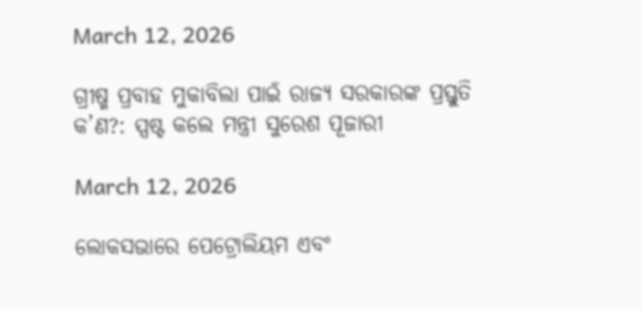March 12, 2026

ଗ୍ରୀଷ୍ମ ପ୍ରବାହ ମୁକାବିଲା ପାଇଁ ରାଜ୍ୟ ସରକାରଙ୍କ ପ୍ରସ୍ତୁତି କ’ଣ?: ସ୍ପଷ୍ଟ କଲେ ମନ୍ତ୍ରୀ ସୁରେଶ ପୂଜାରୀ

March 12, 2026

ଲୋକସଭାରେ ପେଟ୍ରୋଲିୟମ ଏବଂ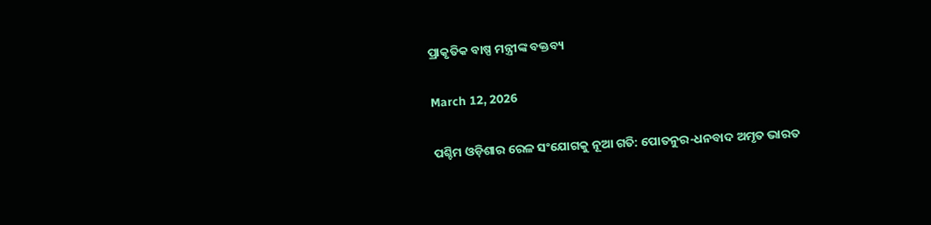ପ୍ରାକୃତିକ ବାଷ୍ପ ମନ୍ତ୍ରୀଙ୍କ ବକ୍ତବ୍ୟ

March 12, 2026

ପଶ୍ଚିମ ଓଡ଼ିଶାର ରେଳ ସଂଯୋଗକୁ ନୂଆ ଗତି: ପୋତନୁର-ଧନବାଦ ଅମୃତ ଭାରତ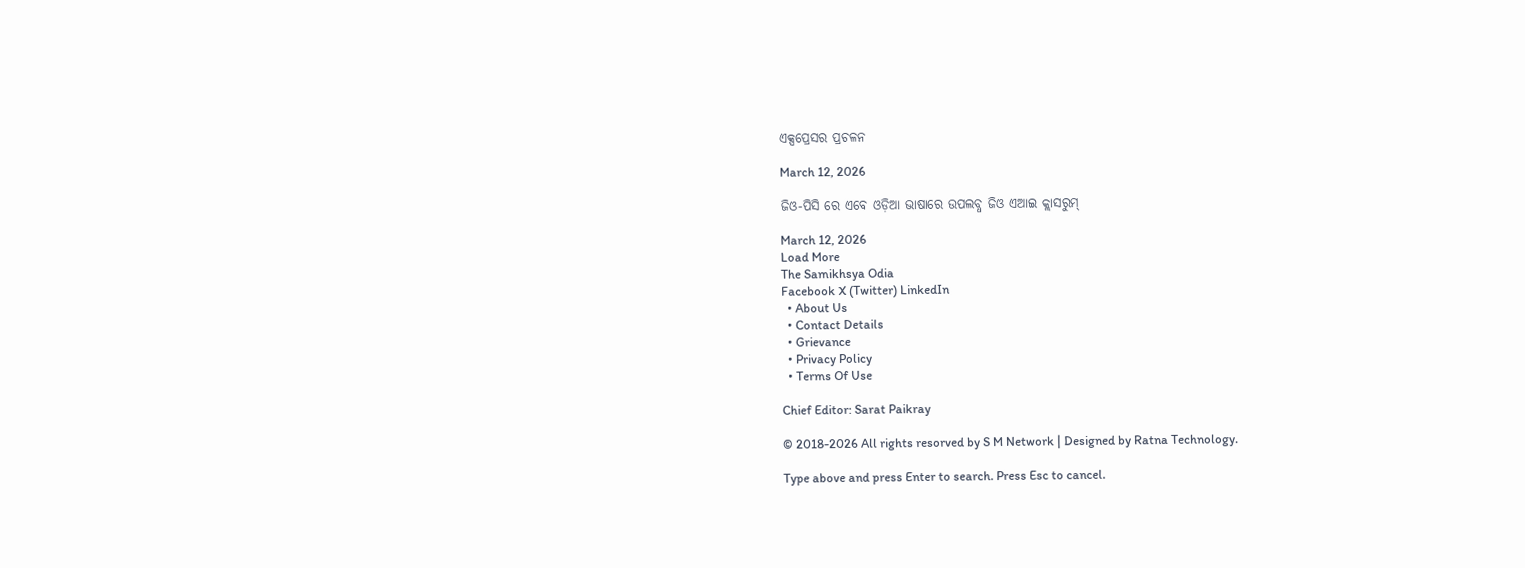ଏକ୍ସପ୍ରେସର ପ୍ରଚଳନ

March 12, 2026

ଜିଓ-ପିସି ରେ ଏବେ ଓଡ଼ିଆ ଭାଷାରେ ଉପଲବ୍ଧ ଜିଓ ଏଆଇ କ୍ଲାସରୁମ୍

March 12, 2026
Load More
The Samikhsya Odia
Facebook X (Twitter) LinkedIn
  • About Us
  • Contact Details
  • Grievance
  • Privacy Policy
  • Terms Of Use

Chief Editor: Sarat Paikray

© 2018-2026 All rights resorved by S M Network | Designed by Ratna Technology.

Type above and press Enter to search. Press Esc to cancel.